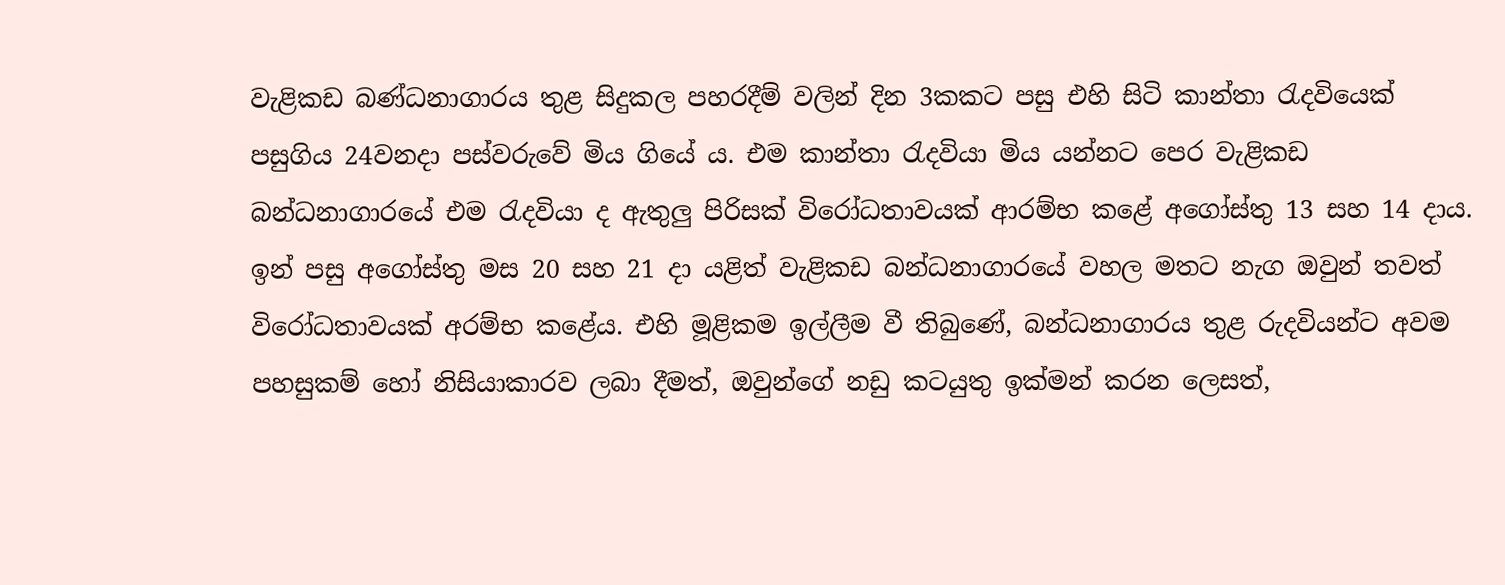වැළිකඩ බණ්ධනාගාරය තුළ සිදුකල පහරදීම් වලින් දින 3කකට පසු එහි සිටි කාන්තා රැදවියෙක් පසුගිය 24වනදා පස්වරුවේ මිය ගියේ ය. එම කාන්තා රැදවියා මිය යන්නට පෙර වැළිකඩ බන්ධනාගාරයේ එම රැදවියා ද ඇතුලු පිරිසක් විරෝධතාවයක් ආරම්භ කළේ අගෝස්තු 13 සහ 14 දාය. ඉන් පසු අගෝස්තු මස 20 සහ 21 දා යළිත් වැළිකඩ බන්ධනාගාරයේ වහල මතට නැග ඔවුන් තවත් විරෝධතාවයක් අරම්භ කළේය. එහි මූළිකම ඉල්ලීම වී තිබුණේ, බන්ධනාගාරය තුළ රුදවියන්ට අවම පහසුකම් හෝ නිසියාකාරව ලබා දීමත්, ඔවුන්ගේ නඩු කටයුතු ඉක්මන් කරන ලෙසත්,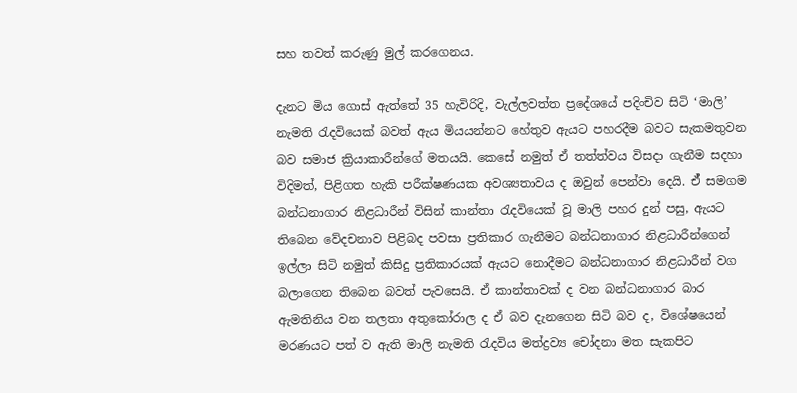සහ තවත් කරුණු මුල් කරගෙනය.

දැනට මිය ගොස් ඇත්තේ 35 හැවිරිදි, වැල්ලවත්ත ප්‍රදේශයේ පදිංචිව සිටි ‘මාලි’ නැමති රැදවියෙක් බවත් ඇය මියයන්නට හේතුව ඇයට පහරදීම බවට සැකමතුවන බව සමාජ ක්‍රියාකාරීන්ගේ මතයයි. කෙසේ නමුත් ඒ තත්ත්වය විසදා ගැනීම සදහා විදිමත්, පිළිගත හැකි පරීක්ෂණයක අවශ්‍යතාවය ද ඔවුන් පෙන්වා දෙයි. ඒ් සමගම බන්ධනාගාර නිළධාරීන් විසින් කාන්තා රැදවියෙක් වූ මාලි පහර දුන් පසු, ඇයට තිබෙන වේදචනාව පිළිබද පවසා ප්‍රතිකාර ගැනීමට බන්ධනාගාර නිළධාරීන්ගෙන් ඉල්ලා සිටි නමුත් කිසිදු ප්‍රතිකාරයක් ඇයට නොදීමට බන්ධනාගාර නිළධාරීන් වග බලාගෙන තිබෙන බවත් පැවසෙයි. ඒ කාන්තාවක් ද වන බන්ධනාගාර බාර ඇමතිනිය වන තලතා අතුකෝරාල ද ඒ බව දැනගෙන සිටි බව ද, විශේෂයෙන් මරණයට පත් ව ඇති මාලි නැමති රැදවිය මත්ද්‍රව්‍ය චෝදනා මත සැකපිට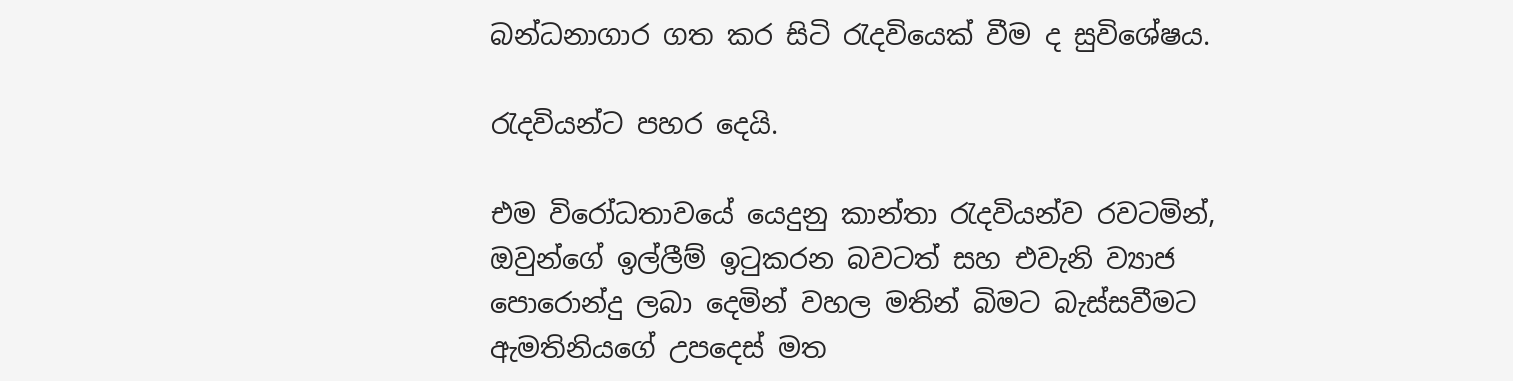බන්ධනාගාර ගත කර සිටි රැදවියෙක් වීම ද සුවිශේෂය.

රැදවියන්ට පහර දෙයි.

එම විරෝධතාවයේ යෙදුනු කාන්තා රැදවියන්ව රවටමින්, ඔවුන්ගේ ඉල්ලීම් ඉටුකරන බවටත් සහ එවැනි ව්‍යාජ පොරොන්දු ලබා දෙමින් වහල මතින් බිමට බැස්සවීමට ඇමතිනියගේ උපදෙස් මත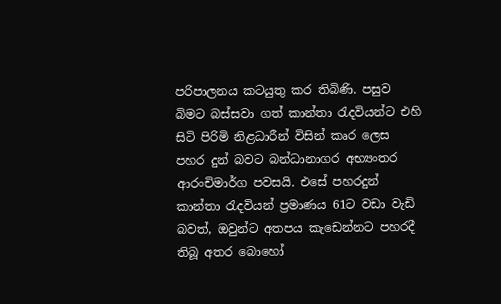පරිපාලනය කටයුතු කර තිබිණි. පසුව බිමට බස්සවා ගත් කාන්තා රැදවියන්ට එහි සිටි පිරිමි නිළධාරීන් විසින් කෘර ලෙස පහර දුන් බවට බන්ධානාගර අභ්‍යංතර ආරංචිමාර්ග පවසයි. එසේ පහරදුන් කාන්තා රැදවියන් ප්‍රමාණය 61ට වඩා වැඩි බවත්, ඔවුන්ට අතපය කැඩෙන්නට පහරදී තිබූ අතර බොහෝ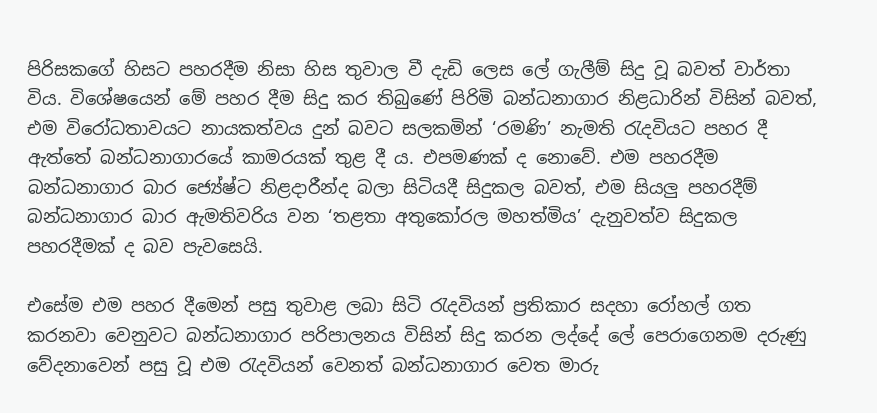පිරිසකගේ හිසට පහරදීම නිසා හිස තුවාල වී දැඩි ලෙස ලේ ගැලීම් සිදු වූ බවත් වාර්තා විය. විශේෂයෙන් මේ පහර දීම සිදු කර තිබුණේ පිරිමි බන්ධනාගාර නිළධාරින් විසින් බවත්, එම විරෝධතාවයට නායකත්වය දුන් බවට සලකමින් ‘රමණි’ නැමති රැදවියට පහර දී ඇත්තේ බන්ධනාගාරයේ කාමරයක් තුළ දී ය. එපමණක් ද නොවේ. එම පහරදීම බන්ධනාගාර බාර ජ්‍යේෂ්ට නිළදාරීන්ද බලා සිටියදී සිදුකල බවත්, එම සියලු පහරදීම් බන්ධනාගාර බාර ඇමතිවරිය වන ‘තළතා අතුකෝරල මහත්මිය’ දැනුවත්ව සිදුකල පහරදීමක් ද බව පැවසෙයි.

එසේම එම පහර දීමෙන් පසු තුවාළ ලබා සිටි රැදවියන් ප්‍රතිකාර සදහා රෝහල් ගත කරනවා වෙනුවට බන්ධනාගාර පරිපාලනය විසින් සිදු කරන ලද්දේ ලේ පෙරාගෙනම දරුණු වේදනාවෙන් පසු වූ එම රැදවියන් වෙනත් බන්ධනාගාර වෙත මාරු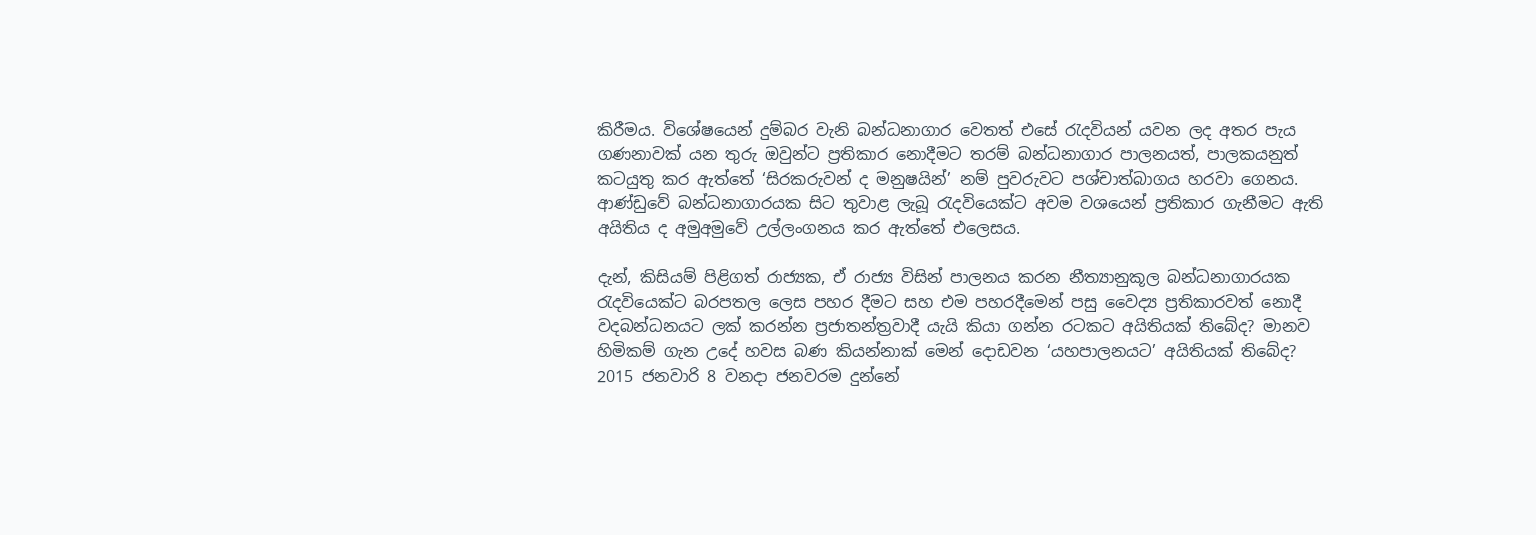කිරීමය. විශේෂයෙන් දුම්බර වැනි බන්ධනාගාර වෙතත් එසේ රැදවියන් යවන ලද අතර පැය ගණනාවක් යන තුරු ඔවුන්ට ප්‍රතිකාර නොදීමට තරම් බන්ධනාගාර පාලනයත්, පාලකයනුත් කටයුතු කර ඇත්තේ ‘සිරකරුවන් ද මනුෂයින්’ නම් පුවරුවට පශ්චාත්බාගය හරවා ගෙනය. ආණ්ඩුවේ බන්ධනාගාරයක සිට තුවාළ ලැබූ රැදවියෙක්ට අවම වශයෙන් ප්‍රතිකාර ගැනීමට ඇති අයිතිය ද අමුඅමුවේ උල්ලංගනය කර ඇත්තේ එලෙසය.

දැන්, කිසියම් පිළිගත් රාජ්‍යක, ඒ රාජ්‍ය විසින් පාලනය කරන නීත්‍යානුකූල බන්ධනාගාරයක රැදවියෙක්ට බරපතල ලෙස පහර දීමට සහ එම පහරදීමෙන් පසු වෛද්‍ය ප්‍රතිකාරවත් නොදී වදබන්ධනයට ලක් කරන්න ප්‍රජාතන්ත්‍රවාදී යැයි කියා ගන්න රටකට අයිතියක් තිබේද? මානව හිමිකම් ගැන උදේ හවස බණ කියන්නාක් මෙන් දොඩවන ‘යහපාලනයට’ අයිතියක් තිබේද? 2015 ජනවාරි 8 වනදා ජනවරම දුන්නේ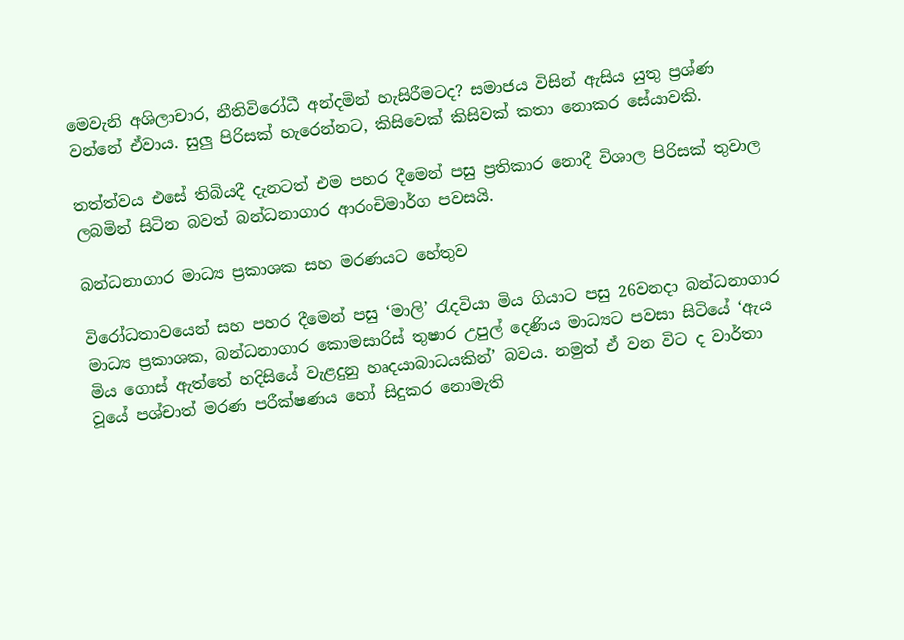මෙවැනි අශිලාචාර, නීතිවිරෝධී අන්දමින් හැසිරීමටද? සමාජය විසින් ඇසිය යුතු ප්‍රශ්ණ වන්නේ ඒවාය. සුලු පිරිසක් හැරෙන්නට, කිසිවෙක් කිසිවක් කතා නොකර සේයාවකි.

තත්ත්වය එසේ තිබියදී දැනටත් එම පහර දීමෙන් පසු ප්‍රතිකාර නොදී විශාල පිරිසක් තුවාල ලබමින් සිටින බවත් බන්ධනාගාර ආරංචිමාර්ග පවසයි.

බන්ධනාගාර මාධ්‍ය ප්‍රකාශක සහ මරණයට හේතුව

විරෝධතාවයෙන් සහ පහර දීමෙන් පසු ‘මාලි’ රැදවියා මිය ගියාට පසු 26වනදා බන්ධනාගාර මාධ්‍ය ප්‍රකාශක, බන්ධනාගාර කොමසාරිස් තුෂාර උපුල් දෙණිය මාධ්‍යට පවසා සිටියේ ‘ඇය මිය ගොස් ඇත්තේ හදිසියේ වැළදුනු හෘදයාබාධයකින්’ බවය. නමුත් ඒ වන විට ද වාර්තා වූයේ පශ්චාත් මරණ පරීක්ෂණය හෝ සිදුකර නොමැති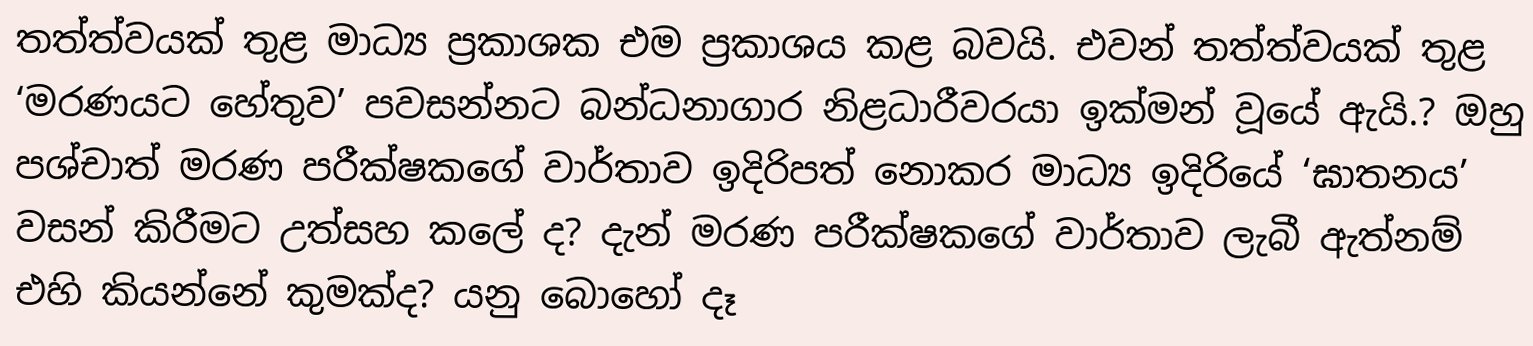තත්ත්වයක් තුළ මාධ්‍ය ප්‍රකාශක එම ප්‍රකාශය කළ බවයි. එවන් තත්ත්වයක් තුළ ‘මරණයට හේතුව’ පවසන්නට බන්ධනාගාර නිළධාරීවරයා ඉක්මන් වූයේ ඇයි.? ඔහු පශ්චාත් මරණ පරීක්ෂකගේ වාර්තාව ඉදිරිපත් නොකර මාධ්‍ය ඉදිරියේ ‘ඝාතනය’ වසන් කිරීමට උත්සහ කලේ ද? දැන් මරණ පරීක්ෂකගේ වාර්තාව ලැබී ඇත්නම් එහි කියන්නේ කුමක්ද? යනු බොහෝ දෑ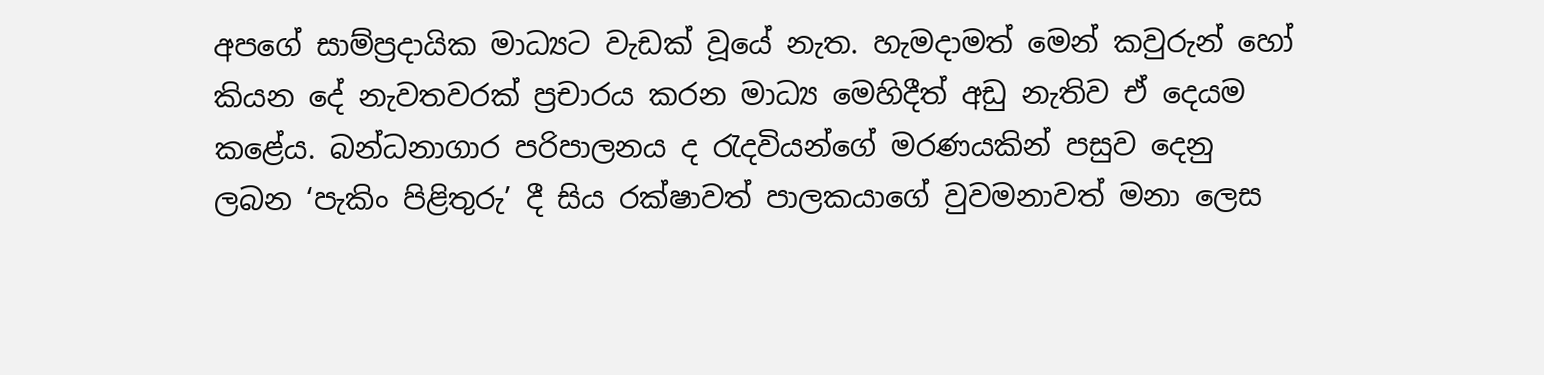අපගේ සාම්ප්‍රදායික මාධ්‍යට වැඩක් වූයේ නැත. හැමදාමත් මෙන් කවුරුන් හෝ කියන දේ නැවතවරක් ප්‍රචාරය කරන මාධ්‍ය මෙහිදීත් අඩු නැතිව ඒ දෙයම කළේය. බන්ධනාගාර පරිපාලනය ද රැදවියන්ගේ මරණයකින් පසුව දෙනු ලබන ‘පැකිං පිළිතුරු’ දී සිය රක්ෂාවත් පාලකයාගේ වුවමනාවත් මනා ලෙස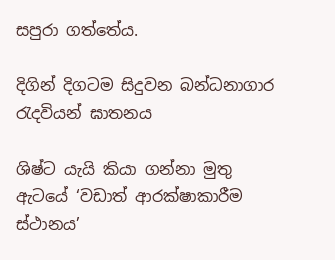සපුරා ගත්තේය.

දිගින් දිගටම සිදුවන බන්ධනාගාර රැදවියන් ඝාතනය

ශිෂ්ට යැයි කියා ගන්නා මුතු ඇටයේ ‘වඩාත් ආරක්ෂාකාරීම ස්ථානය’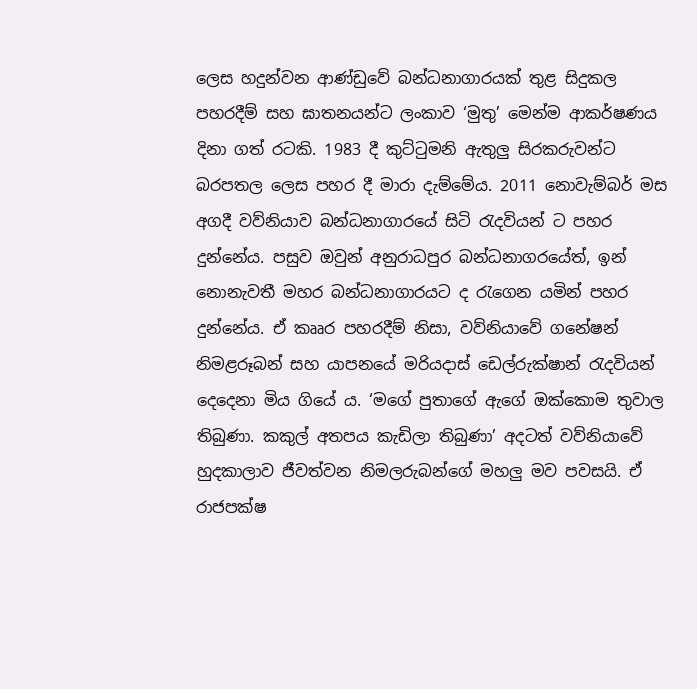ලෙස හදුන්වන ආණ්ඩුවේ බන්ධනාගාරයක් තුළ සිදුකල පහරදීම් සහ ඝාතනයන්ට ලංකාව ‘මුතු’ මෙන්ම ආකර්ෂණය දිනා ගත් රටකි. 1983 දී කුට්ටුමනි ඇතුලු සිරකරුවන්ට බරපතල ලෙස පහර දී මාරා දැම්මේය. 2011 නොවැම්බර් මස අගදී වව්නියාව බන්ධනාගාරයේ සිටි රැදවියන් ට පහර දුන්නේය. පසුව ඔවුන් අනුරාධපුර බන්ධනාගරයේත්, ඉන් නොනැවතී මහර බන්ධනාගාරයට ද රැගෙන යමින් පහර දුන්නේය. ඒ කෲර පහරදීම් නිසා, වව්නියාවේ ගනේෂන් නිමළරූබන් සහ යාපනයේ මරියදාස් ඩෙල්රුක්ෂාන් රැදවියන් දෙදෙනා මිය ගියේ ය. ‘මගේ පුතාගේ ඇගේ ඔක්කොම තුවාල තිබුණා. කකුල් අතපය කැඩිලා තිබුණා’ අදටත් වව්නියාවේ හුදකාලාව ජීවත්වන නිමලරුබන්ගේ මහලු මව පවසයි. ඒ රාජපක්ෂ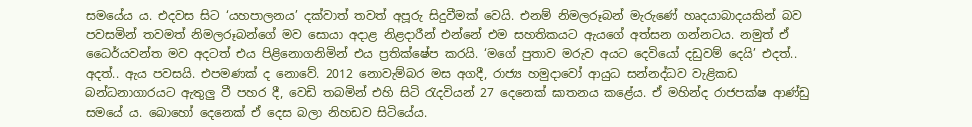සමයේය ය. එදවස සිට ‘යහපාලනය’ දක්වාත් තවත් අපූරු සිදුවීමක් වෙයි. එනම් නිමලරූබන් මැරුණේ හෘදයාබාදයකින් බව පවසමින් තවමත් නිමලරූබන්ගේ මව සොයා අදාළ නිළදාරීන් එන්නේ එම සහතිකයට ඇයගේ අත්සන ගන්නටය. නමුත් ඒ ධෛර්යවන්ත මව අදටත් එය පිළිනොගනිමින් එය ප්‍රතික්ෂේප කරයි. ‘මගේ පුතාව මරුව අයට දෙවියෝ දඩුවම් දෙයි’ එදත්.. අදත්.. ඇය පවසයි. එපමණක් ද නොවේ. 2012 නොවැම්බර මස අගදී, රාජ්‍ය හමුදාවෝ ආයුධ සන්නද්ධව වැළිකඩ බන්ධනාගාරයට ඇතුලු වී පහර දී, වෙඩි තබමින් එහි සිටි රැදවියන් 27 දෙනෙක් ඝාතනය කළේය. ඒ මහින්ද රාජපක්ෂ ආණ්ඩු සමයේ ය. බොහෝ දෙනෙක් ඒ දෙස බලා නිහඩව සිටියේය.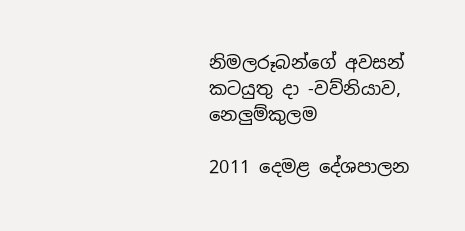නිමලරූබන්ගේ අවසන් කටයුතු දා -වව්නියාව, නෙලුම්කුලම

2011 දෙමළ දේශපාලන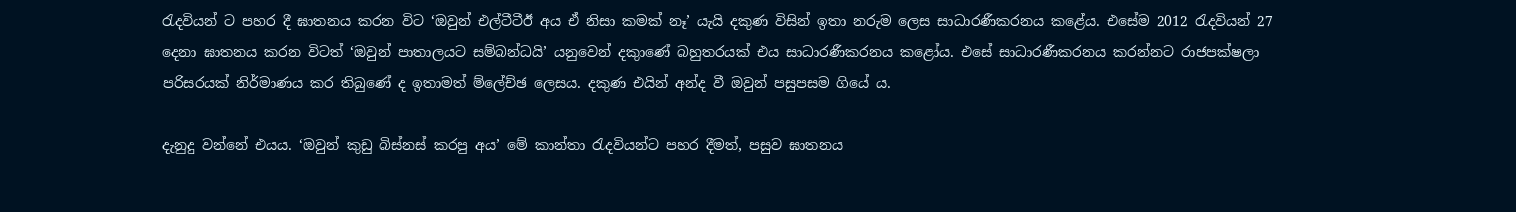රැදවියන් ට පහර දී ඝාතනය කරන විට ‘ඔවුන් එල්ටීටීඊ අය ඒ නිසා කමක් නෑ’ යැයි දකුණ විසින් ඉතා නරුම ලෙස සාධාරණීකරනය කළේය. එසේම 2012 රැදවියන් 27 දෙනා ඝාතනය කරන විටත් ‘ඔවුන් පාතාලයට සම්බන්ධයි’ යනුවෙන් දකුාණේ බහුතරයක් එය සාධාරණීකරනය කළෝය. එසේ සාධාරණීකරනය කරන්නට රාජපක්ෂලා පරිසරයක් නිර්මාණය කර තිබුණේ ද ඉතාමත් ම්ලේච්ඡ ලෙසය. දකුණ එයින් අන්ද වී ඔවුන් පසුපසම ගියේ ය.

දැනුදු වන්නේ එයය. ‘ඔවුන් කුඩු බිස්නස් කරපු අය’ මේ කාන්තා රැදවියන්ට පහර දීමත්, පසුව ඝාතනය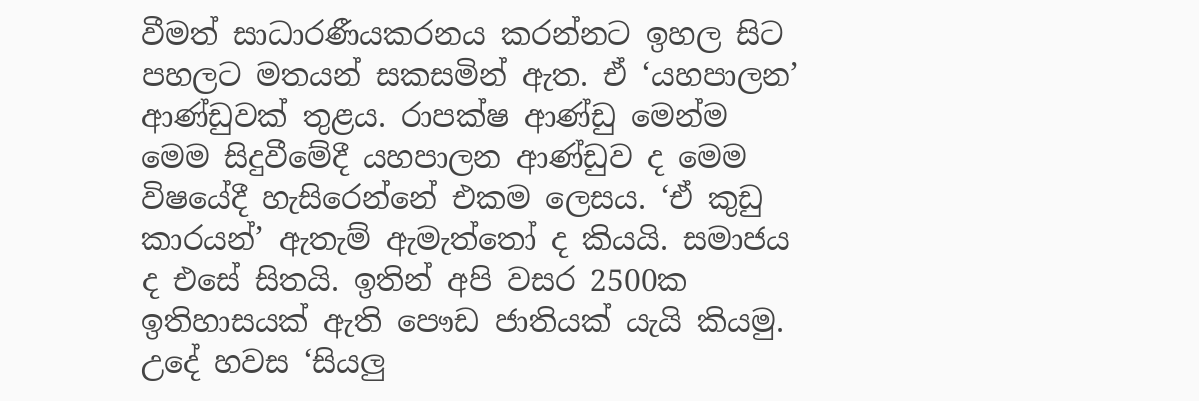වීමත් සාධාරණීයකරනය කරන්නට ඉහල සිට පහලට මතයන් සකසමින් ඇත. ඒ ‘යහපාලන’ ආණ්ඩුවක් තුළය. රාපක්ෂ ආණ්ඩු මෙන්ම මෙම සිදුවීමේදී යහපාලන ආණ්ඩුව ද මෙම විෂයේදී හැසිරෙන්නේ එකම ලෙසය. ‘ඒ කුඩු කාරයන්’ ඇතැම් ඇමැත්තෝ ද කියයි. සමාජය ද එසේ සිතයි. ඉතින් අපි වසර 2500ක ඉතිහාසයක් ඇති පෞඩ ජාතියක් යැයි කියමු. උදේ හවස ‘සියලු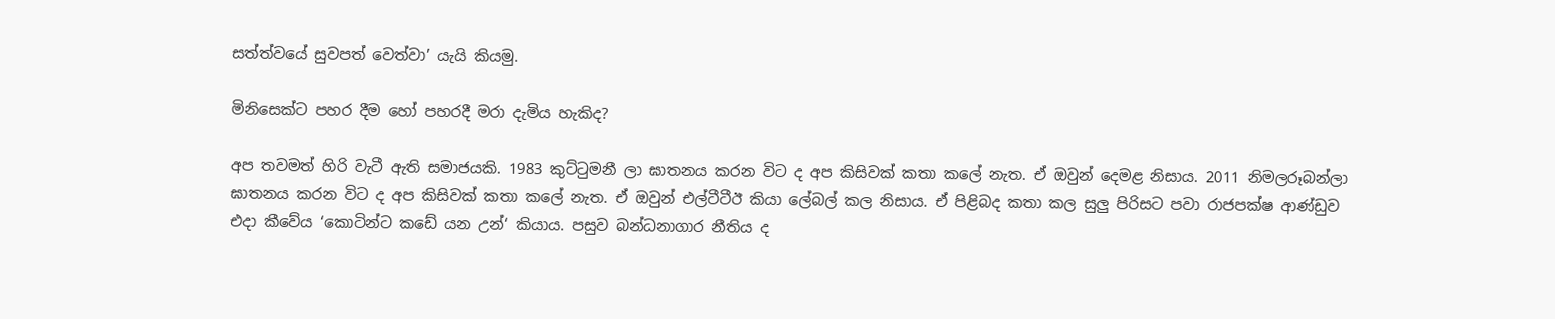සත්ත්වයේ සුවපත් වෙත්වා’ යැයි කියමු.

මිනිසෙක්ට පහර දීම හෝ පහරදී මරා දැමිය හැකිද?

අප තවමත් හිරි වැටී ඇති සමාජයකි. 1983 කුට්ටුමනී ලා ඝාතනය කරන විට ද අප කිසිවක් කතා කලේ නැත. ඒ ඔවුන් දෙමළ නිසාය. 2011 නිමලරූබන්ලා ඝාතනය කරන විට ද අප කිසිවක් කතා කලේ නැත. ඒ ඔවුන් එල්ටීටීඊ කියා ලේබල් කල නිසාය. ඒ පිළිබද කතා කල සුලු පිරිසට පවා රාජපක්ෂ ආණ්ඩුව එදා කීවේය ‘කොටින්ට කඩේ යන උන්‘ කියාය. පසුව බන්ධනාගාර නීතිය ද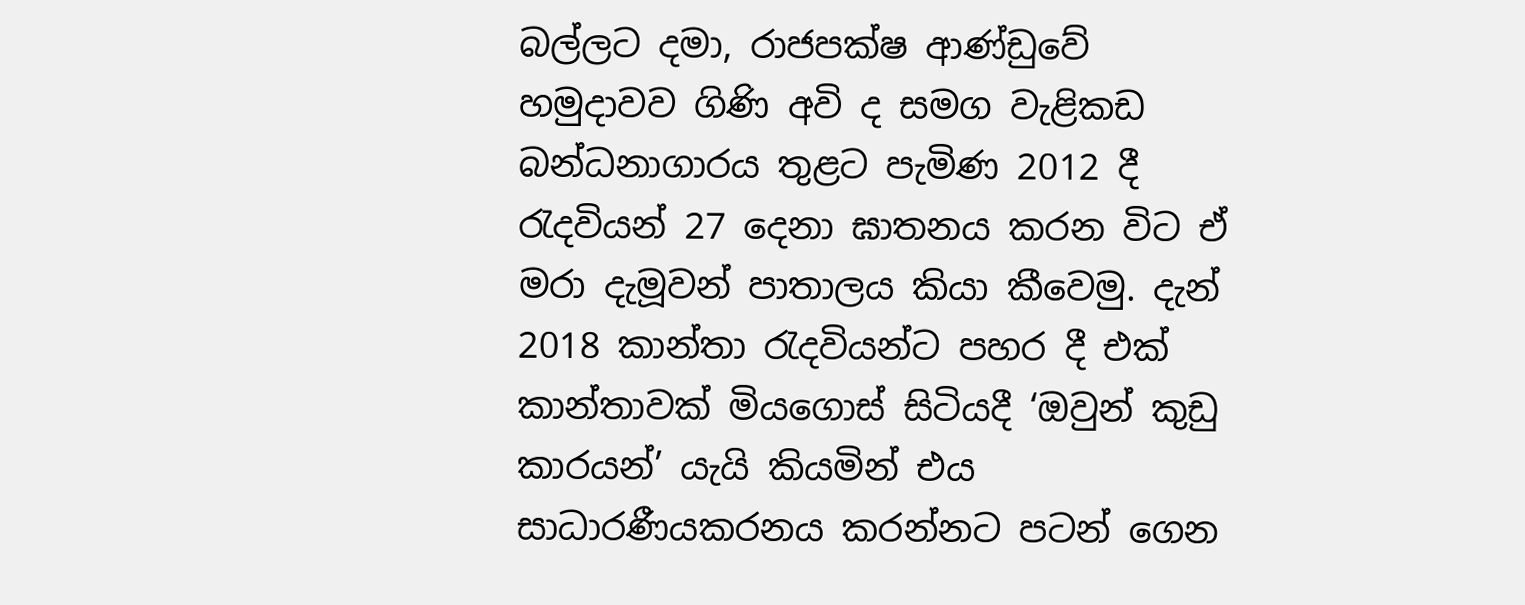බල්ලට දමා, රාජපක්ෂ ආණ්ඩුවේ හමුදාවව ගිණි අවි ද සමග වැළිකඩ බන්ධනාගාරය තුළට පැමිණ 2012 දී රැදවියන් 27 දෙනා ඝාතනය කරන විට ඒ මරා දැමූවන් පාතාලය කියා කීවෙමු. දැන් 2018 කාන්තා රැදවියන්ට පහර දී එක් කාන්තාවක් මියගොස් සිටියදී ‘ඔවුන් කුඩු කාරයන්’ යැයි කියමින් එය සාධාරණීයකරනය කරන්නට පටන් ගෙන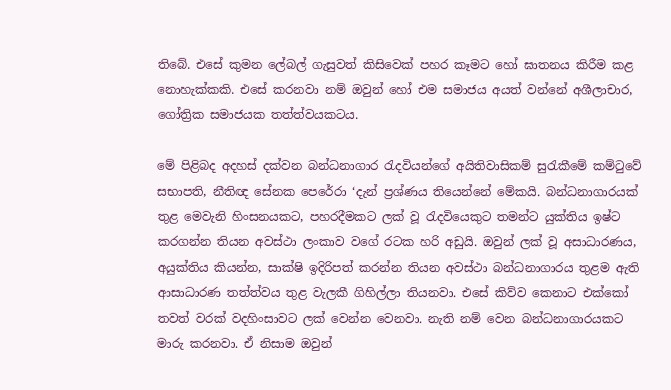තිබේ. එසේ කුමන ලේබල් ගැසුවත් කිසිවෙක් පහර කෑමට හෝ ඝාතනය කිරීම කළ නොහැක්කකි. එසේ කරනවා නම් ඔවුන් හෝ එම සමාජය අයත් වන්නේ අශීලාචාර, ගෝත්‍රික සමාජයක තත්ත්වයකටය.

මේ පිළිබද අදහස් දක්වන බන්ධනාගාර රැදවියන්ගේ අයිතිවාසිකම් සුරැකීමේ කම්ටුවේ සභාපති, නීතිඥ සේනක පෙරේරා ‘දැන් ප්‍රශ්ණය තියෙන්නේ මේකයි. බන්ධනාගාරයක් තුළ මෙවැනි හිංසනයකට, පහරදීමකට ලක් වූ රැදවියෙකුට තමන්ට යුක්තිය ඉෂ්ට කරගන්න තියන අවස්ථා ලංකාව වගේ රටක හරි අඩුයි. ඔවුන් ලක් වූ අසාධාරණය, අයුක්තිය කියන්න, සාක්ෂි ඉදිරිපත් කරන්න තියන අවස්ථා බන්ධනාගාරය තුළම ඇති ආසාධාරණ තත්ත්වය තුළ වැලකී ගිහිල්ලා තියනවා. එසේ කිව්ව කෙනාට එක්කෝ තවත් වරක් වදහිංසාවට ලක් වෙන්න වෙනවා. නැති නම් වෙන බන්ධනාගාරයකට මාරු කරනවා. ඒ නිසාම ඔවුන්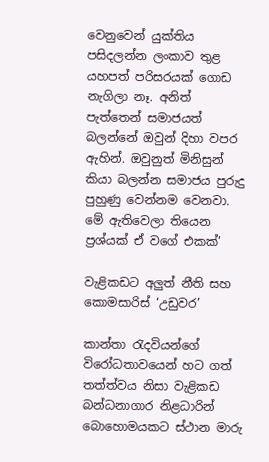වෙනුවෙන් යුක්තිය පසිදලන්න ලංකාව තුළ යහපත් පරිසරයක් ගොඩ නැගිලා නෑ. අනිත් පැත්තෙන් සමාජයත් බලන්නේ ඔවුන් දිහා වපර ඇහින්. ඔවුනුත් මිනිසුන් කියා බලන්න සමාජය පුරුදු පුහුණු වෙන්නම වෙනවා. මේ ඇතිවෙලා තියෙන ප්‍රශ්යක් ඒ වගේ එකක්’

වැළිකඩට අලුත් නීති සහ කොමසාරිස් ‘උඩුවර’

කාන්තා රැදවියන්ගේ විරෝධතාවයෙන් හට ගත් තත්ත්වය නිසා වැළිකඩ බන්ධනාගාර නිළධාරින් බොහොමයකට ස්ථාන මාරු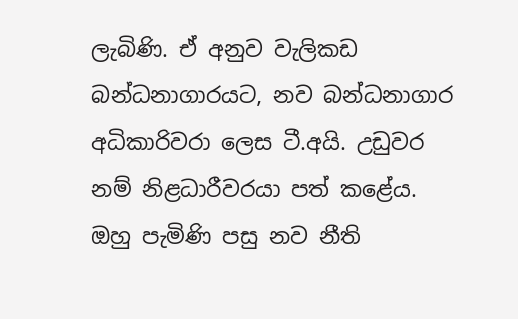ලැබිණි. ඒ අනුව වැලිකඩ බන්ධනාගාරයට, නව බන්ධනාගාර අධිකාරිවරා ලෙස ටී.අයි. උඩුවර නම් නිළධාරීවරයා පත් කළේය. ඔහු පැමිණි පසු නව නීති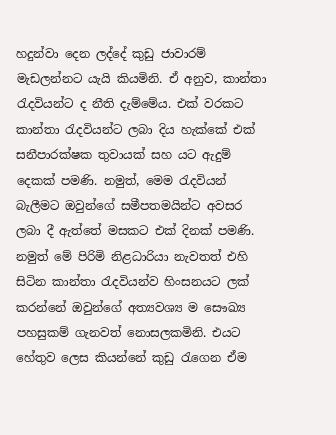හදුන්වා දෙන ලද්දේ කුඩු ජාවාරම් මැඩලන්නට යැයි කියමිනි. ඒ අනුව, කාන්තා රැදවියන්ට ද නීති දැම්මේය. එක් වරකට කාන්තා රැදවියන්ට ලබා දිය හැක්කේ එක් සනීපාරක්ෂක තුවායක් සහ යට ඇදුම් දෙකක් පමණි. නමුත්, මෙම රැදවියන් බැලීමට ඔවුන්ගේ සමීපතමයින්ට අවසර ලබා දී ඇත්තේ මසකට එක් දිනක් පමණි. නමුත් මේ පිරිමි නිළධාරියා නැවතත් එහි සිටින කාන්තා රැදවියන්ව හිංසනයට ලක් කරන්නේ ඔවුන්ගේ අත්‍යවශ්‍ය ම සෞඛ්‍ය පහසුකම් ගැනවත් නොසලකමිනි. එයට හේතුව ලෙස කියන්නේ කුඩු රැගෙන ඒම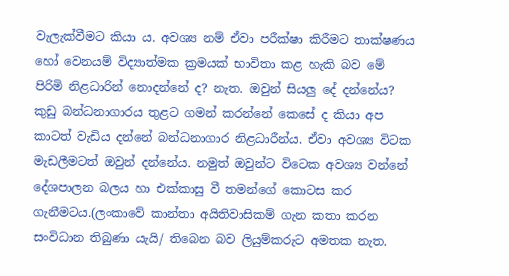වැලැක්වීමට කියා ය. අවශ්‍ය නම් ඒවා පරීක්ෂා කිරීමට තාක්ෂණය හෝ වෙනයම් විද්‍යාත්මක ක්‍රමයක් භාවිතා කළ හැකි බව මේ පිරිමි නිළධාරින් නොදන්නේ ද? නැත. ඔවුන් සියලු දේ දන්නේය? කුඩු බන්ධනාගාරය තුළට ගමන් කරන්නේ කෙසේ ද කියා අප කාටත් වැඩිය දන්නේ බන්ධනාගාර නිළධාරීන්ය. ඒවා අවශ්‍ය විටක මැඩලීමටත් ඔවුන් දන්නේය. නමුත් ඔවුන්ට විටෙක අවශ්‍ය වන්නේ දේශපාලන බලය හා එක්කාසු වී තමන්ගේ කොටස කර ගැනීමටය.(ලංකාවේ කාන්තා අයිතිවාසිකම් ගැන කතා කරන සංවිධාන තිබුණා යැයි/ තිබෙන බව ලියුම්කරුට අමතක නැත.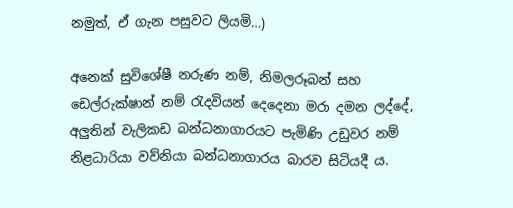නමුත්, ඒ ගැන පසුවට ලියමි…)

අනෙක් සුවිශේෂී නරුණ නම්, නිමලරූබන් සහ ඩෙල්රුක්ෂාන් නම් රැදවියන් දෙදෙනා මරා දමන ලද්දේ, අලුතින් වැලිකඩ බන්ධනාගාරයට පැමිණි උඩුවර නම් නිළධාරියා වව්නියා බන්ධනාගාරය බාරව සිටියදී ය.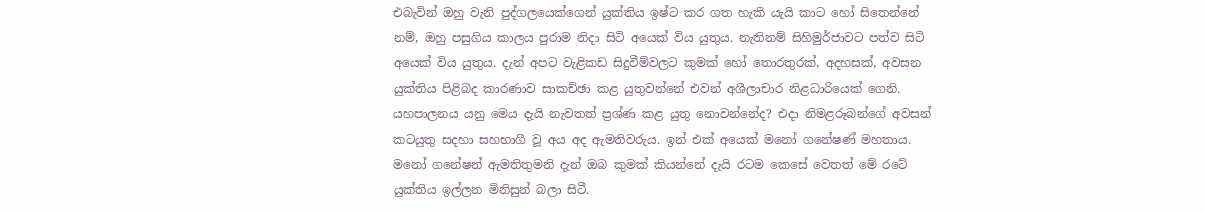එබැවින් ඔහු වැනි පුද්ගලයෙක්ගෙන් යුක්තිය ඉෂ්ට කර ගත හැකි යැයි කාට හෝ සිතෙන්නේ නම්, ඔහු පසුගිය කාලය පුරාම නිදා සිටි අයෙක් විය යුතුය. නැතිනම් සිහිමුර්ජාවට පත්ව සිටි අයෙක් විය යුතුය. දැන් අපට වැළිකඩ සිදුවීම්වලට කුමක් හෝ තොරතුරක්, අදහසක්, අවසන යුක්තිය පිළිබද කාරණාව සාකච්ඡා කළ යුතුවන්නේ එවන් අශීලාචාර නිළධාරියෙක් ගෙනි. යහපාලනය යනු මෙය දැයි නැවතත් ප්‍රශ්ණ කළ යුතු නොවන්නේද? එදා නිමළරූබන්ගේ අවසන් කටයුතු සදහා සහභාගී වූ අය අද ඇමතිවරුය. ඉන් එක් අයෙක් මනෝ ගනේෂණ් මහතාය. මනෝ ගනේෂන් ඇමතිතුමනි දැන් ඔබ කුමක් කියන්නේ දැයි රටම කෙසේ වෙතත් මේ රටේ යුක්තිය ඉල්ලන මිනිසුන් බලා සිටී.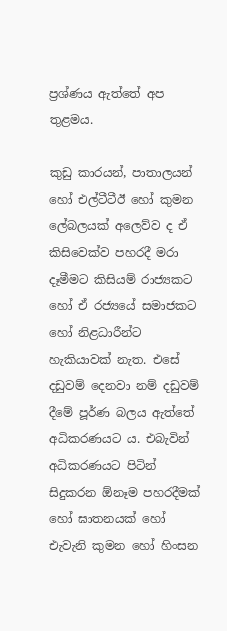ප්‍රශ්ණය ඇත්තේ අප තුළමය.

කුඩු කාරයන්, පාතාලයන් හෝ එල්ටීටීඊ හෝ කුමන ලේබලයක් අලෙව්ව ද ඒ කිසිවෙක්ව පහරදී මරා දෑමීමට කිසියම් රාජ්‍යකට හෝ ඒ රජ්‍යයේ සමාජකට හෝ නිළධාරීන්ට හැකියාවක් නැත. එසේ දඩුවම් දෙනවා නම් දඩුවම් දීමේ පූර්ණ බලය ඇත්තේ අධිකරණයට ය. එබැවින් අධිකරණයට පිටින් සිදුකරන ඕනෑම පහරදීමක් හෝ ඝාතනයක් හෝ එැවැනි කුමන හෝ හිංසන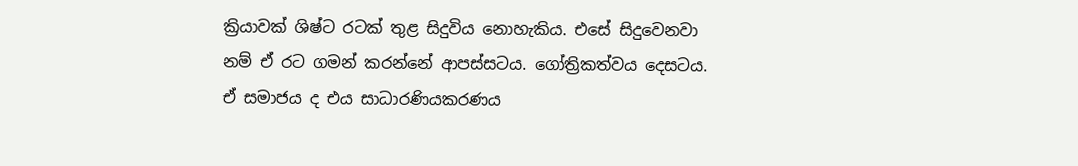ක්‍රියාවක් ශිෂ්ට රටක් තුළ සිදුවිය නොහැකිය. එසේ සිදුවෙනවා නම් ඒ රට ගමන් කරන්නේ ආපස්සටය. ගෝත්‍රිකත්වය දෙසටය. ඒ සමාජය ද එය සාධාරණියකරණය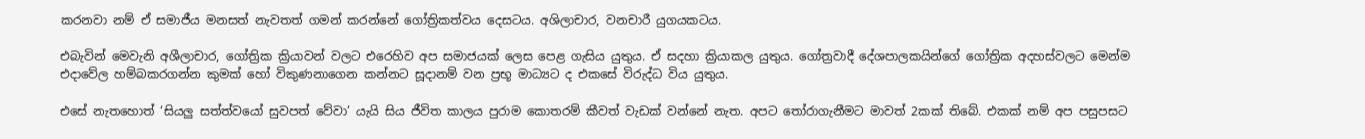කරනවා නම් ඒ සමාජීය මනසත් නැවතත් ගමන් කරන්නේ ගෝත්‍රිකත්වය දෙසටය. අශිලාචාර, වනචාරී යුගයකටය.

එබැවින් මෙවැනි අශීලාචාර, ගෝත්‍රික ක්‍රියාවන් වලට එරෙහිව අප සමාජයක් ලෙස පෙළ ගැසිය යුතුය. ඒ සදහා ක්‍රියාකල යුතුය. ගෝත්‍රවාදී දේශපාලකයින්ගේ ගෝත්‍රික අදහස්වලට මෙන්ම එදාවේල හම්බකරගන්න කුමක් හෝ විකුණනාගෙන කන්නට සූදානම් වන ප්‍රභූ මාධ්‍යට ද එකසේ විරුද්ධ විය යුතුය.

එසේ නැතහොත් ‘සියලු සත්ත්වයෝ සුවපත් වේවා’ යැයි සිය ජීවිත කාලය පුරාම කොතරම් කීවත් වැඩක් වන්නේ නැත. අපට තෝරාගැනීමට මාවත් 2කක් තිබේ. එකක් නම් අප පසුපසට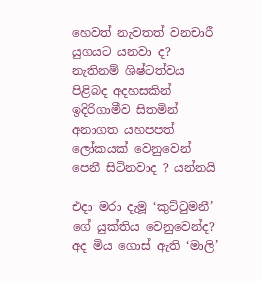හෙවත් නැවතත් වනචාරී යුගයට යනවා ද? නැතිනම් ශිෂ්ටත්වය පිළිබද අදහසකින් ඉදිරිගාමීව සිතමින් අනාගත යහපපත් ලෝකයක් වෙනුවෙන් පෙනී සිටිනවාද ? යන්නයි

එදා මරා දැමූ ‘කුට්ටුමනී’ ගේ යුක්තිය වෙනුවෙන්ද? අද මිය ගොස් ඇති ‘මාලි’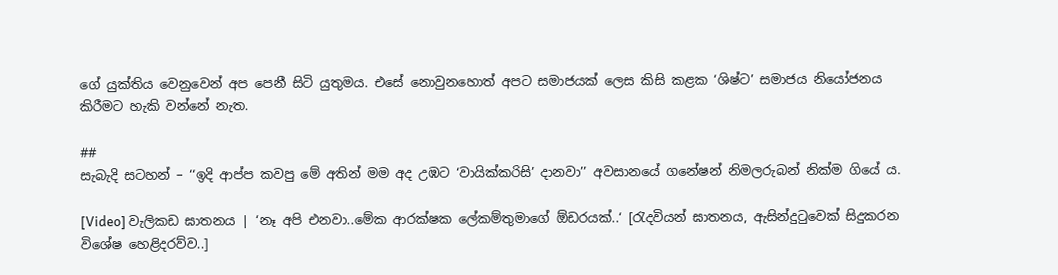ගේ යුක්තිය වෙනුවෙන් අප පෙනී සිටි යුතුමය. එසේ නොවුනහොත් අපට සමාජයක් ලෙස කිසි කළක ‘ශිෂ්ට’ සමාජය නියෝජනය කිරීමට හැකි වන්නේ නැත.

##
සැබැදි සටහන් – ‘‘ඉදි ආප්ප කවපු මේ අතින් මම අද උඹට ‘වායික්කරිසි’ දානවා’’ අවසානයේ ගනේෂන් නිමලරුබන් නික්ම ගියේ ය.

[Video] වැලිකඩ ඝාතනය | ‘නෑ අපි එනවා..මේක ආරක්ෂක ලේකම්තුමාගේ ඕඩරයක්..‘ [රැදවියන් ඝාතනය, ඇසින්දුටුවෙක් සිදුකරන විශේෂ හෙළිදරව්ව..]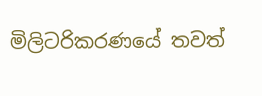මිලිටරිකරණයේ තවත්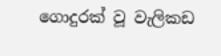ගොදුරක් වූ වැලිකඩ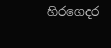හිරගෙදර